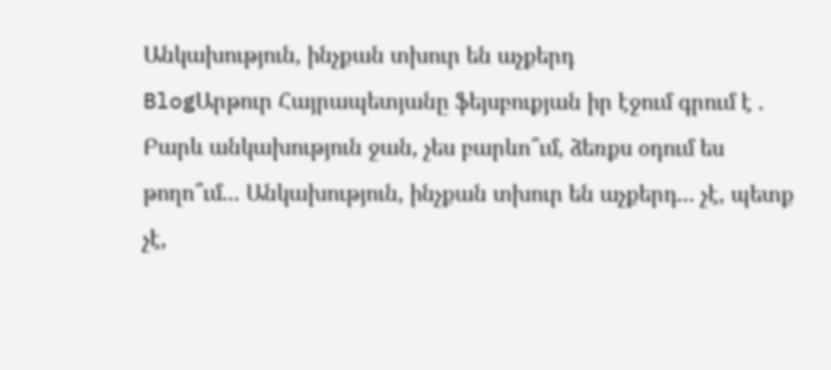Անկախություն, ինչքան տխուր են աչքերդ
BlogԱրթուր Հայրապետյանը ֆեյսբուքյան իր էջում գրում է .
Բարև անկախություն ջան, չես բարևո՞ւմ, ձեռքս օդում ես թողո՞ւմ... Անկախություն, ինչքան տխուր են աչքերդ... չէ, պետք չէ,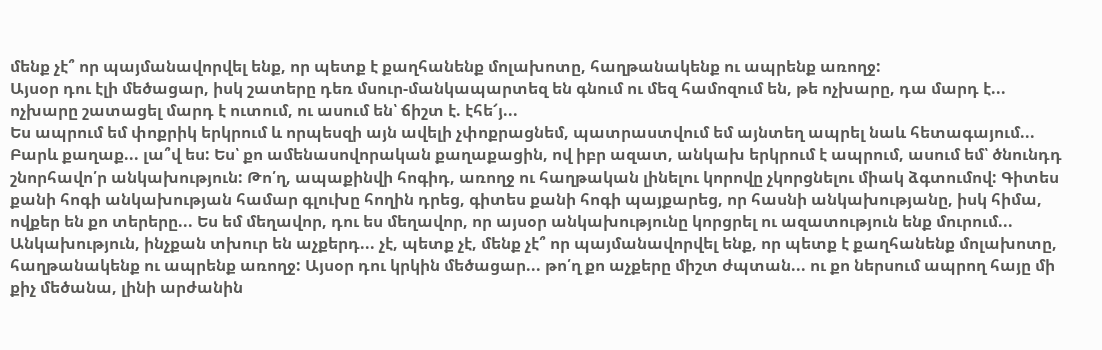մենք չէ՞ որ պայմանավորվել ենք, որ պետք է քաղհանենք մոլախոտը, հաղթանակենք ու ապրենք առողջ:
Այսօր դու էլի մեծացար, իսկ շատերը դեռ մսուր-մանկապարտեզ են գնում ու մեզ համոզում են, թե ոչխարը, դա մարդ է... ոչխարը շատացել մարդ է ուտում, ու ասում են՝ ճիշտ է. էհե՜յ...
Ես ապրում եմ փոքրիկ երկրում և որպեսզի այն ավելի չփոքրացնեմ, պատրաստվում եմ այնտեղ ապրել նաև հետագայում...
Բարև քաղաք... լա՞վ ես: Ես՝ քո ամենասովորական քաղաքացին, ով իբր ազատ, անկախ երկրում է ապրում, ասում եմ՝ ծնունդդ շնորհավո՛ր անկախություն: Թո՛ղ, ապաքինվի հոգիդ, առողջ ու հաղթական լինելու կորովը չկորցնելու միակ ձգտումով: Գիտես քանի հոգի անկախության համար գլուխը հողին դրեց, գիտես քանի հոգի պայքարեց, որ հասնի անկախությանը, իսկ հիմա, ովքեր են քո տերերը... Ես եմ մեղավոր, դու ես մեղավոր, որ այսօր անկախությունը կորցրել ու ազատություն ենք մուրում...
Անկախություն, ինչքան տխուր են աչքերդ... չէ, պետք չէ, մենք չէ՞ որ պայմանավորվել ենք, որ պետք է քաղհանենք մոլախոտը, հաղթանակենք ու ապրենք առողջ: Այսօր դու կրկին մեծացար... թո՛ղ քո աչքերը միշտ ժպտան... ու քո ներսում ապրող հայը մի քիչ մեծանա, լինի արժանին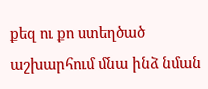քեզ ու քո ստեղծած աշխարհում մնա ինձ նման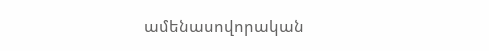ամենասովորական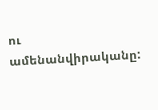ու ամենանվիրականը: